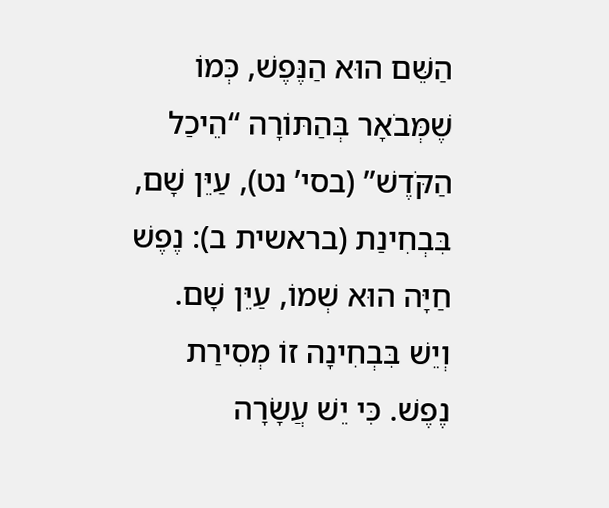הַשֵּׁם הוּא הַנֶּפֶשׁ, כְּמוֹ שֶׁמְּבֹאָר בְּהַתּוֹרָה “הֵיכַל הַקֹּדֶשׁ” (בסי’ נט), עַיֵּן שָׁם, בִּבְחִינַת (בראשית ב): נֶפֶשׁ חַיָּה הוּא שְׁמוֹ, עַיֵּן שָׁם. וְיֵשׁ בִּבְחִינָה זוֹ מְסִירַת נֶפֶשׁ. כִּי יֵשׁ עֲשָׂרָה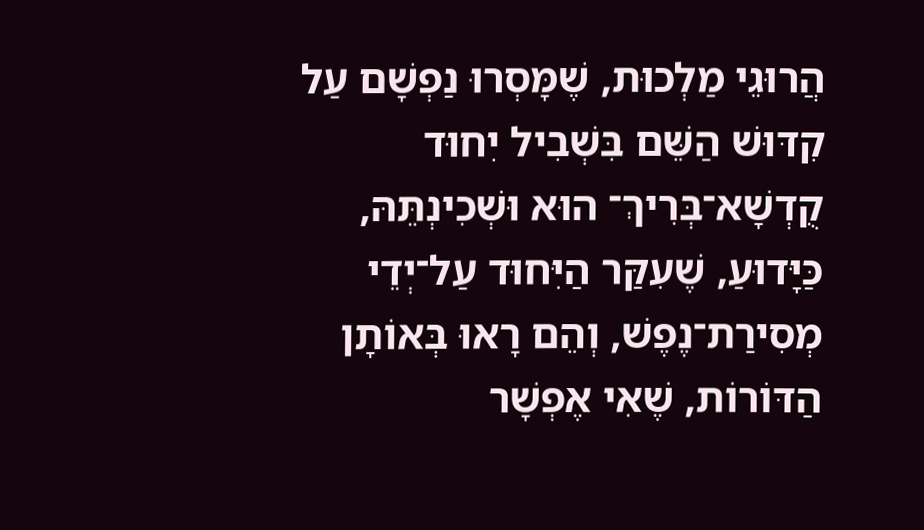הֲרוּגֵי מַלְכוּת, שֶׁמָּסְרוּ נַפְשָׁם עַל קִדּוּשׁ הַשֵּׁם בִּשְׁבִיל יִחוּד קֻדְשָׁא־בְּרִיךְ־ הוּא וּשְׁכִינְתֵּהּ, כַּיָּדוּעַ, שֶׁעִקַּר הַיִּחוּד עַל־יְדֵי מְסִירַת־נֶפֶשׁ, וְהֵם רָאוּ בְּאוֹתָן הַדּוֹרוֹת, שֶׁאִי אֶפְשָׁר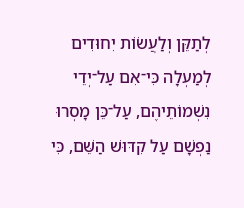לְתַקֵּן וְלַעֲשׂוֹת יִחוּדִים לְמַעְלָה כִּי־אִם עַל־יְדֵי נִשְׁמוֹתֵיהֶם, עַל־כֵּן מָסְרוּ נַפְשָׁם עַל קִדּוּשׁ הַשֵּׁם, כִּי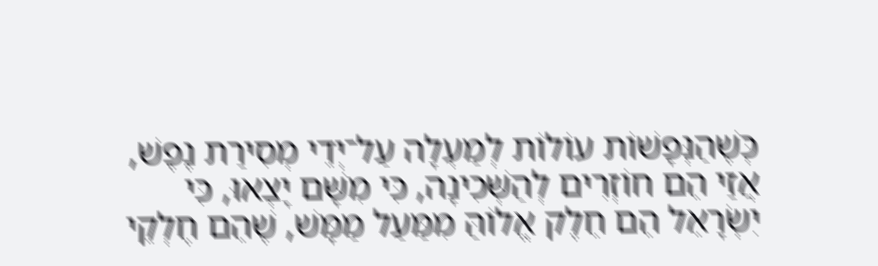כְּשֶׁהַנְּפָשׁוֹת עוֹלוֹת לְמַעְלָה עַל־יְדֵי מְסִירַת נֶפֶשׁ, אֲזַי הֵם חוֹזְרִים לְהַשְּׁכִינָה, כִּי מִשָּׁם יָצְאוּ, כִּי יִשְׂרָאֵל הֵם חֵלֶק אֱלוֹהַּ מִמַּעַל מַמָּשׁ, שֶׁהֵם חֶלְקֵי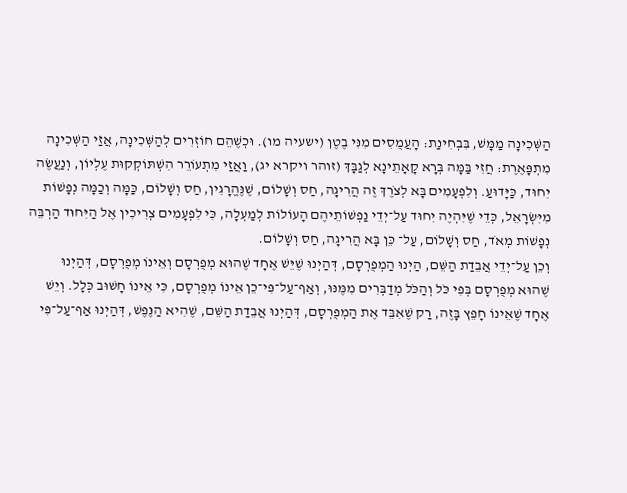הַשְּׁכִינָה מַמָּשׁ, בִּבְחִינַת: הָעֲמֻסִים מִנִּי בֶטֶן (ישעיה מו). וּכְשֶׁהֵם חוֹזְרִים לְהַשְּׁכִינָה, אֲזַי הַשְּׁכִינָה מִתְפָּאֶרֶת: חֲזִי בַּמָּה בְּרָא קָאָתֵינָא לְגַבָּךְ (זוהר ויקרא יג), וַאֲזַי מִתְעוֹרֵר הִשְׁתּוֹקְקוּת עֶלְיוֹן, וְנַעֲשֶׂה יִחוּד, כַּיָּדוּעַ. וְלִפְעָמִים בָּא לְצֹרֶךְ זֶה הֲרִיגָה, חַס וְשָׁלוֹם, שֶׁנֶּהֱרָגִין, חַס וְשָׁלוֹם, כַּמָּה וְכַמָּה נְפָשׁוֹת מִיִּשְׂרָאֵל, כְּדֵי שֶׁיִּהְיֶה יִחוּד עַל־יְדֵי נַפְשׁוֹתֵיהֶם הָעוֹלוֹת לְמַעְלָה, כִּי לִפְעָמִים צְרִיכִין אֶל הַיִּחוּד הַרְבֵּה נְפָשׁוֹת מְאֹד, חַס וְשָׁלוֹם, עַל־ כֵּן בָּא הֲרִיגָה, חַס וְשָׁלוֹם.
וְכֵן עַל־יְדֵי אֲבֵדַת הַשֵּׁם, הַיְנוּ הַמְפֻרְסָם, דְּהַיְנוּ שֶׁיֵּשׁ אֶחָד שֶׁהוּא מְפֻרְסָם וְאֵינוֹ מְפֻרְסָם, דְּהַיְנוּ שֶׁהוּא מְפֻרְסָם בְּפִי כֹּל וְהַכֹּל מְדַבְּרִים מִמֶּנּוּ, וְאַף־עַל־פִּי־כֵן אֵינוֹ מְפֻרְסָם, כִּי אֵינוֹ חָשׁוּב כְּלָל. וְיֵשׁ אֶחָד שֶׁאֵינוֹ חָפֵץ בָּזֶה, רַק שֶׁאִבֵּד אֶת הַמְפֻרְסָם, דְּהַיְנוּ אֲבֵדַת הַשֵּׁם, שֶׁהִיא הַנֶּפֶשׁ, דְּהַיְנוּ אַף־עַל־פִּי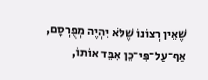שֶׁאֵין רְצוֹנוֹ שֶׁלֹּא יִהְיֶה מְפֻרְסָם, אַף־עַל־פִּי־כֵן אִבֵּד אוֹתוֹ,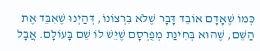כְּמוֹ שֶׁאָדָם אוֹבֵד דָּבָר שֶׁלֹּא בִּרְצוֹנוֹ, דְּהַיְנוּ שֶׁאִבֵּד אֶת הַשֵּׁם, שֶׁהוּא בְּחִינַת מְפֻרְסָם שֶׁיֵּשׁ לוֹ שֵׁם בָּעוֹלָם. אֲבָל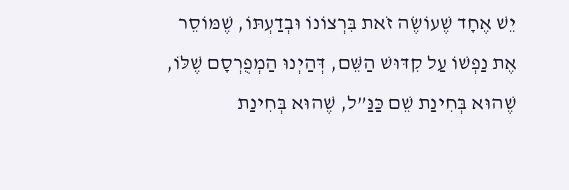יֵשׁ אֶחָד שֶׁעוֹשֶׂה זֹאת בִּרְצוֹנוֹ וּבְדַעְתּוֹ, שֶׁמּוֹסֵר אֶת נַפְשׁוֹ עַל קִדּוּשׁ הַשֵּׁם, דְּהַיְנוּ הַמְפֻרְסָם שֶׁלּוֹ, שֶׁהוּא בְּחִינַת שֵׁם כַּנַּ”ל, שֶׁהוּא בְּחִינַת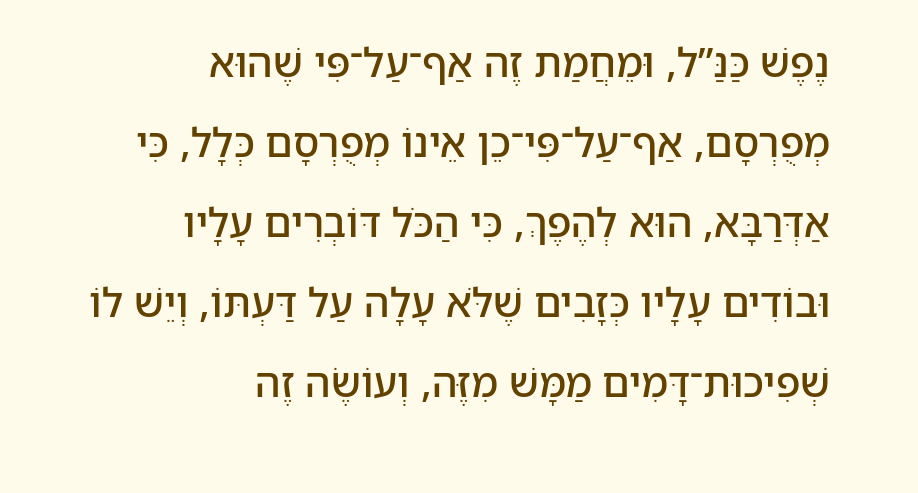נֶפֶשׁ כַּנַּ”ל, וּמֵחֲמַת זֶה אַף־עַל־פִּי שֶׁהוּא מְפֻרְסָם, אַף־עַל־פִּי־כֵן אֵינוֹ מְפֻרְסָם כְּלָל, כִּי אַדְּרַבָּא, הוּא לְהֶפֶךְ, כִּי הַכֹּל דּוֹבְרִים עָלָיו וּבוֹדִים עָלָיו כְּזָבִים שֶׁלֹּא עָלָה עַל דַּעְתּוֹ, וְיֵשׁ לוֹ שְׁפִיכוּת־דָּמִים מַמָּשׁ מִזֶּה, וְעוֹשֶׂה זֶה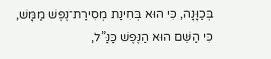בְּכַוָּנָה, כִּי הוּא בְּחִינַת מְסִירַת־נֶפֶשׁ מַמָּשׁ, כִּי הַשֵּׁם הוּא הַנֶּפֶשׁ כַּנַּ”ל,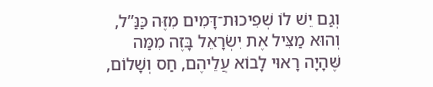וְגַם יֵשׁ לוֹ שְׁפִיכוּת־דָּמִים מִזֶּה כַּנַּ”ל, וְהוּא מַצִּיל אֶת יִשְׂרָאֵל בָּזֶה מִמַּה שֶּׁהָיָה רָאוּי לָבוֹא עֲלֵיהֶם, חַס וְשָׁלוֹם,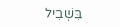בִּשְׁבִיל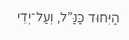הַיִּחוּד כַּנַּ”ל, וְעַל־יְדֵי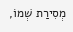מְסִירַת שְׁמוֹ,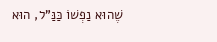שֶׁהוּא נַפְשׁוֹ כַּנַּ”ל, הוּא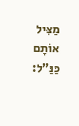מַצִּיל אוֹתָם כַּנַּ”ל: